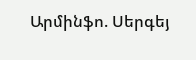Արմինֆո. Սերգեյ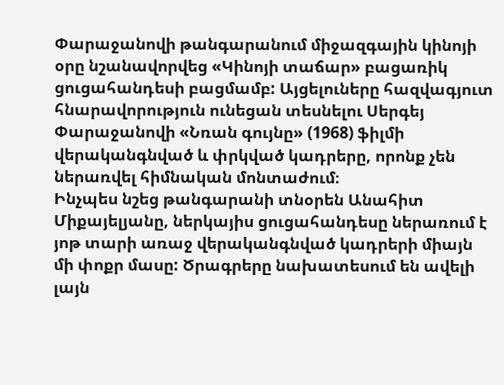Փարաջանովի թանգարանում միջազգային կինոյի օրը նշանավորվեց «Կինոյի տաճար» բացառիկ ցուցահանդեսի բացմամբ: Այցելուները հազվագյուտ հնարավորություն ունեցան տեսնելու Սերգեյ Փարաջանովի «Նռան գույնը» (1968) ֆիլմի վերականգնված և փրկված կադրերը, որոնք չեն ներառվել հիմնական մոնտաժում։
Ինչպես նշեց թանգարանի տնօրեն Անահիտ Միքայելյանը, ներկայիս ցուցահանդեսը ներառում է յոթ տարի առաջ վերականգնված կադրերի միայն մի փոքր մասը: Ծրագրերը նախատեսում են ավելի լայն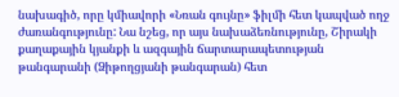նախագիծ, որը կմիավորի «Նռան գույնը» ֆիլմի հետ կապված ողջ ժառանգությունը: Նա նշեց, որ այս նախաձեռնությունը, Շիրակի քաղաքային կյանքի և ազգային ճարտարապետության թանգարանի (Ձիթողցյանի թանգարան) հետ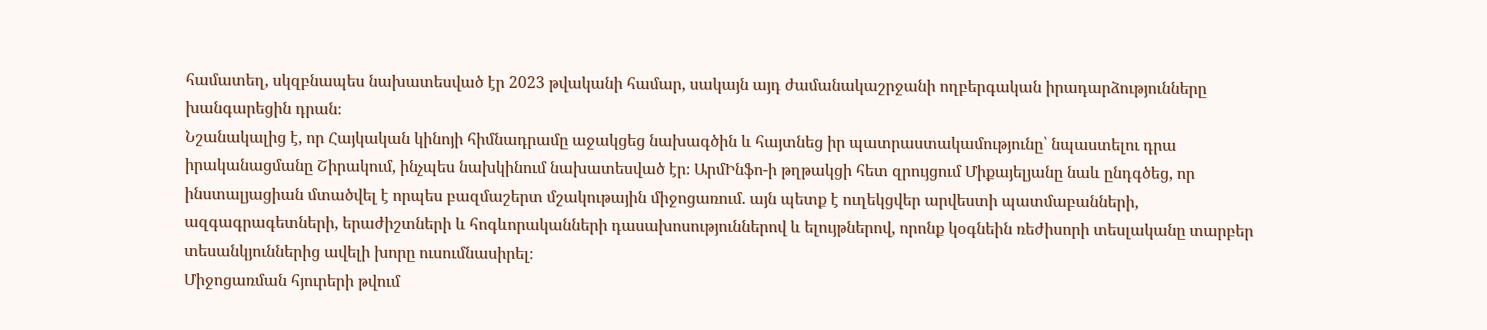համատեղ, սկզբնապես նախատեսված էր 2023 թվականի համար, սակայն այդ ժամանակաշրջանի ողբերգական իրադարձությունները խանգարեցին դրան։
Նշանակալից է, որ Հայկական կինոյի հիմնադրամը աջակցեց նախագծին և հայտնեց իր պատրաստակամությունը՝ նպաստելու դրա իրականացմանը Շիրակում, ինչպես նախկինում նախատեսված էր։ ԱրմԻնֆո-ի թղթակցի հետ զրույցում Միքայելյանը նաև ընդգծեց, որ ինստալյացիան մտածվել է որպես բազմաշերտ մշակութային միջոցառում. այն պետք է ուղեկցվեր արվեստի պատմաբանների, ազգագրագետների, երաժիշտների և հոգևորականների դասախոսություններով և ելույթներով, որոնք կօգնեին ռեժիսորի տեսլականը տարբեր տեսանկյուններից ավելի խորը ուսումնասիրել։
Միջոցառման հյուրերի թվում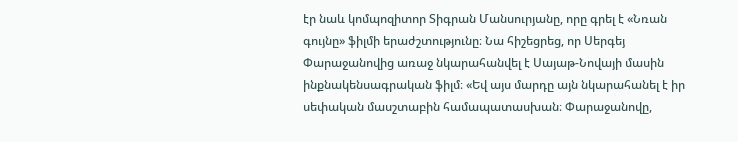էր նաև կոմպոզիտոր Տիգրան Մանսուրյանը, որը գրել է «Նռան գույնը» ֆիլմի երաժշտությունը։ Նա հիշեցրեց, որ Սերգեյ Փարաջանովից առաջ նկարահանվել է Սայաթ-Նովայի մասին ինքնակենսագրական ֆիլմ։ «Եվ այս մարդը այն նկարահանել է իր սեփական մասշտաբին համապատասխան։ Փարաջանովը,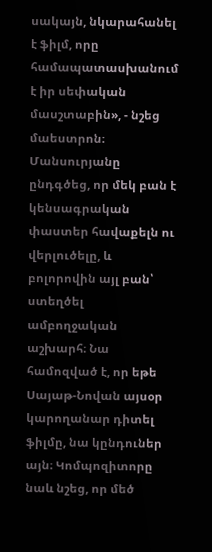սակայն, նկարահանել է ֆիլմ, որը համապատասխանում է իր սեփական մասշտաբին», - նշեց մաեստրոն։
Մանսուրյանը ընդգծեց, որ մեկ բան է կենսագրական փաստեր հավաքելն ու վերլուծելը, և բոլորովին այլ բան՝ ստեղծել ամբողջական աշխարհ։ Նա համոզված է, որ եթե Սայաթ-Նովան այսօր կարողանար դիտել ֆիլմը, նա կընդուներ այն։ Կոմպոզիտորը նաև նշեց, որ մեծ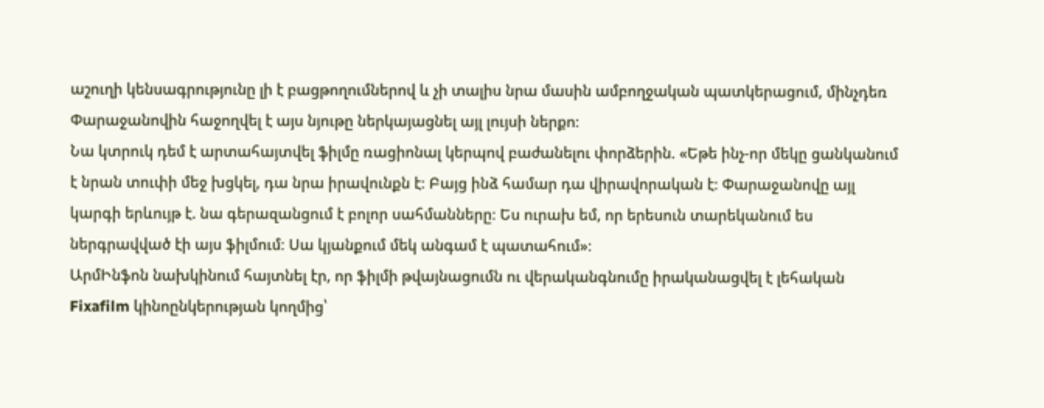աշուղի կենսագրությունը լի է բացթողումներով և չի տալիս նրա մասին ամբողջական պատկերացում, մինչդեռ Փարաջանովին հաջողվել է այս նյութը ներկայացնել այլ լույսի ներքո։
Նա կտրուկ դեմ է արտահայտվել ֆիլմը ռացիոնալ կերպով բաժանելու փորձերին. «Եթե ինչ-որ մեկը ցանկանում է նրան տուփի մեջ խցկել, դա նրա իրավունքն է։ Բայց ինձ համար դա վիրավորական է։ Փարաջանովը այլ կարգի երևույթ է. նա գերազանցում է բոլոր սահմանները։ Ես ուրախ եմ, որ երեսուն տարեկանում ես ներգրավված էի այս ֆիլմում։ Սա կյանքում մեկ անգամ է պատահում»։
ԱրմԻնֆոն նախկինում հայտնել էր, որ ֆիլմի թվայնացումն ու վերականգնումը իրականացվել է լեհական Fixafilm կինոընկերության կողմից՝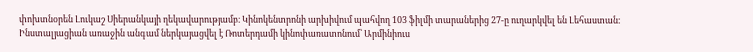փոխտնօրեն Լուկաշ Սիերանկայի ղեկավարությամբ։ Կինոկենտրոնի արխիվում պահվող 103 ֆիլմի տարաներից 27-ը ուղարկվել են Լեհաստան։
Ինստալյացիան առաջին անգամ ներկայացվել է Ռոտերդամի կինոփառատոնում՝ Արմինիուս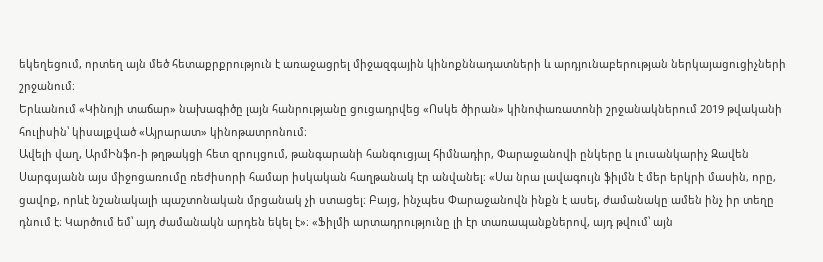եկեղեցում, որտեղ այն մեծ հետաքրքրություն է առաջացրել միջազգային կինոքննադատների և արդյունաբերության ներկայացուցիչների շրջանում։
Երևանում «Կինոյի տաճար» նախագիծը լայն հանրությանը ցուցադրվեց «Ոսկե ծիրան» կինոփառատոնի շրջանակներում 2019 թվականի հուլիսին՝ կիսալքված «Այրարատ» կինոթատրոնում։
Ավելի վաղ, ԱրմԻնֆո-ի թղթակցի հետ զրույցում, թանգարանի հանգուցյալ հիմնադիր, Փարաջանովի ընկերը և լուսանկարիչ Զավեն Սարգսյանն այս միջոցառումը ռեժիսորի համար իսկական հաղթանակ էր անվանել։ «Սա նրա լավագույն ֆիլմն է մեր երկրի մասին, որը, ցավոք, որևէ նշանակալի պաշտոնական մրցանակ չի ստացել։ Բայց, ինչպես Փարաջանովն ինքն է ասել, ժամանակը ամեն ինչ իր տեղը դնում է։ Կարծում եմ՝ այդ ժամանակն արդեն եկել է»։ «Ֆիլմի արտադրությունը լի էր տառապանքներով, այդ թվում՝ այն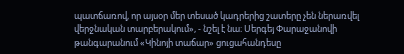պատճառով, որ այսօր մեր տեսած կադրերից շատերը չեն ներառվել վերջնական տարբերակում», - նշել է նա։ Սերգեյ Փարաջանովի թանգարանում «Կինոյի տաճար» ցուցահանդեսը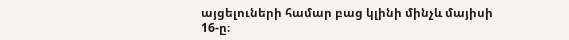այցելուների համար բաց կլինի մինչև մայիսի 16-ը։